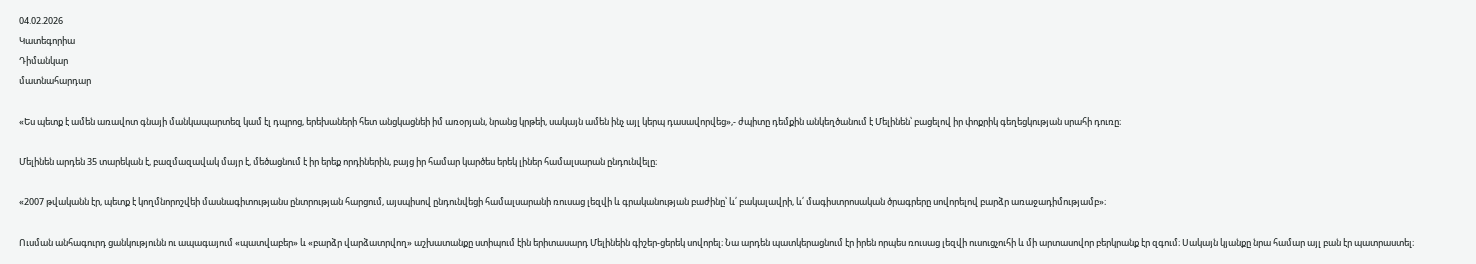04.02.2026
Կատեգորիա
Դիմանկար
մատնահարդար

«Ես պետք է ամեն առավոտ գնայի մանկապարտեզ կամ էլ դպրոց, երեխաների հետ անցկացնեի իմ առօրյան, նրանց կրթեի, սակայն ամեն ինչ այլ կերպ դասավորվեց»,- ժպիտը դեմքին անկեղծանում է Մելինեն՝ բացելով իր փոքրիկ գեղեցկության սրահի դուռը։

Մելինեն արդեն 35 տարեկան է, բազմազավակ մայր է, մեծացնում է իր երեք որդիներին, բայց իր համար կարծես երեկ լիներ համալսարան ընդունվելը։

«2007 թվականն էր, պետք է կողմնորոշվեի մասնագիտությանս ընտրության հարցում, այսպիսով ընդունվեցի համալսարանի ռուսաց լեզվի և գրականության բաժինը՝ և՛ բակալավրի, և՛ մագիստրոսական ծրագրերը սովորելով բարձր առաջադիմությամբ»։

Ուսման անհագուրդ ցանկությունն ու ապագայում «պատվաբեր» և «բարձր վարձատրվող» աշխատանքը ստիպում էին երիտասարդ Մելինեին գիշեր-ցերեկ սովորել։ Նա արդեն պատկերացնում էր իրեն որպես ռուսաց լեզվի ուսուցչուհի և մի արտասովոր բերկրանք էր զգում։ Սակայն կյանքը նրա համար այլ բան էր պատրաստել։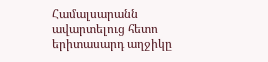Համալսարանն ավարտելուց հետո երիտասարդ աղջիկը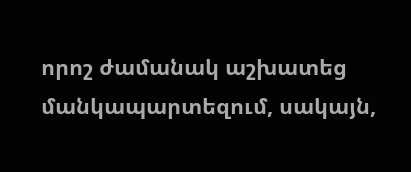որոշ ժամանակ աշխատեց մանկապարտեզում, սակայն,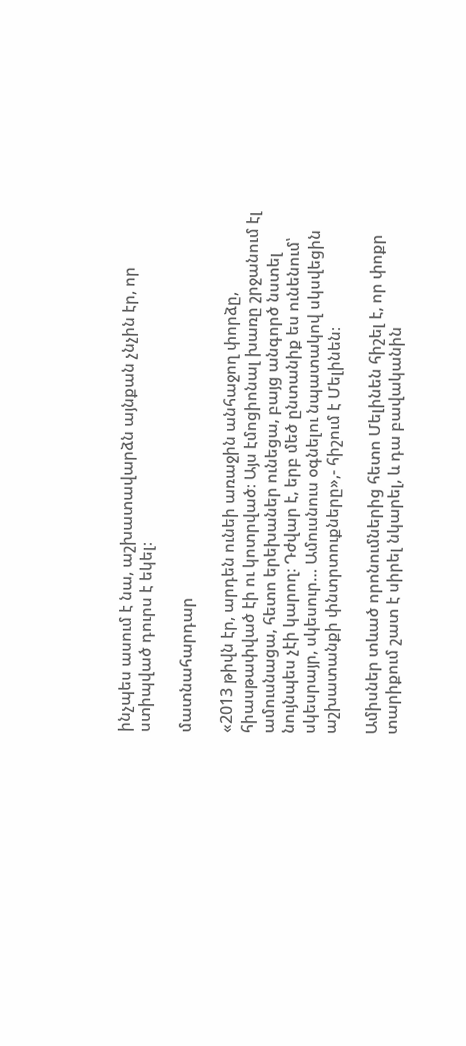ինչպես ասում է նա, աշխատավարձն այնքան չնչին էր, որ ստիպված դուրս է եկել։

մատնահարդար

«2013 թիվն էր, արդեն ունեի առաջին անհաջող փորձը, հիասթափված էի ու կոտրված։ Այս էմոցիոնալ խառը շրջանում էլ ամուսնացա, հետո երեխաներ ունեցա, բայց անգործ նստել նույնպես չէի կարող։ Դժվար է, երբ մեծ ընտանիք ես ունենում՝ սկեսրայր, սկեսուր… Ամուսնուս օգնելու նպատակով սկսվեցին աշխատանքի փնտրտուքները»,- հիշում է Մելինեն։

Ամիսներ տևած որոնումներից հետո Մելինեն հիշել է, որ փոքր տարիքում շատ է սիրել նկարել, և դա բավականին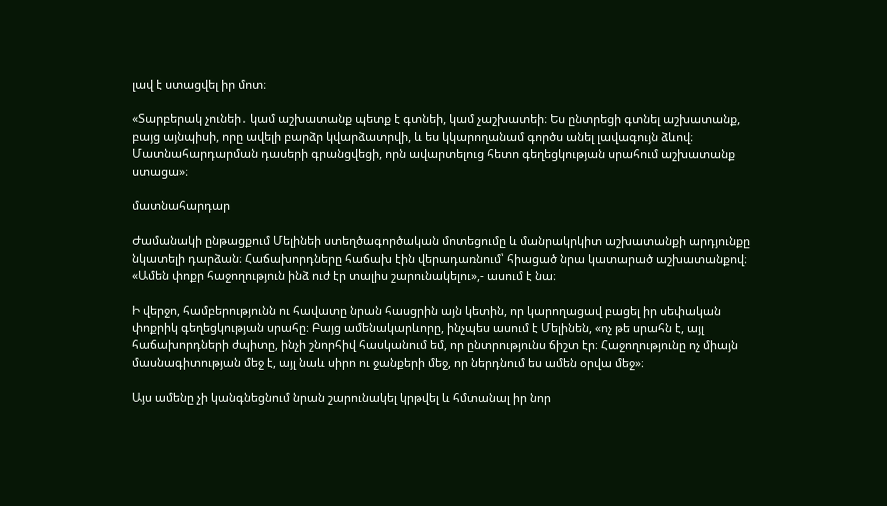լավ է ստացվել իր մոտ։

«Տարբերակ չունեի․ կամ աշխատանք պետք է գտնեի, կամ չաշխատեի։ Ես ընտրեցի գտնել աշխատանք, բայց այնպիսի, որը ավելի բարձր կվարձատրվի, և ես կկարողանամ գործս անել լավագույն ձևով։ Մատնահարդարման դասերի գրանցվեցի, որն ավարտելուց հետո գեղեցկության սրահում աշխատանք ստացա»։

մատնահարդար

Ժամանակի ընթացքում Մելինեի ստեղծագործական մոտեցումը և մանրակրկիտ աշխատանքի արդյունքը նկատելի դարձան։ Հաճախորդները հաճախ էին վերադառնում՝ հիացած նրա կատարած աշխատանքով։ «Ամեն փոքր հաջողություն ինձ ուժ էր տալիս շարունակելու»,- ասում է նա։

Ի վերջո, համբերությունն ու հավատը նրան հասցրին այն կետին, որ կարողացավ բացել իր սեփական փոքրիկ գեղեցկության սրահը։ Բայց ամենակարևորը, ինչպես ասում է Մելինեն, «ոչ թե սրահն է, այլ հաճախորդների ժպիտը, ինչի շնորհիվ հասկանում եմ, որ ընտրությունս ճիշտ էր։ Հաջողությունը ոչ միայն մասնագիտության մեջ է, այլ նաև սիրո ու ջանքերի մեջ, որ ներդնում ես ամեն օրվա մեջ»։

Այս ամենը չի կանգնեցնում նրան շարունակել կրթվել և հմտանալ իր նոր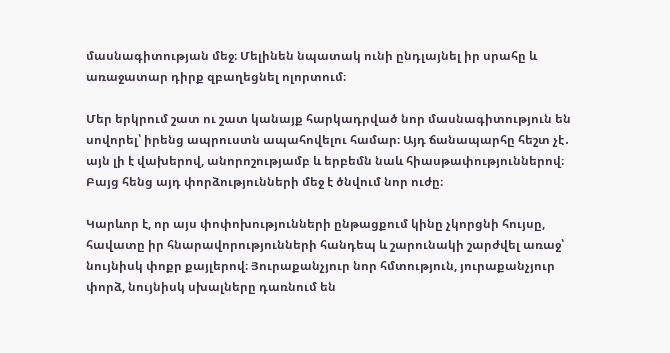մասնագիտության մեջ։ Մելինեն նպատակ ունի ընդլայնել իր սրահը և առաջատար դիրք զբաղեցնել ոլորտում։

Մեր երկրում շատ ու շատ կանայք հարկադրված նոր մասնագիտություն են սովորել՝ իրենց ապրուստն ապահովելու համար։ Այդ ճանապարհը հեշտ չէ․ այն լի է վախերով, անորոշությամբ և երբեմն նաև հիասթափություններով։ Բայց հենց այդ փորձությունների մեջ է ծնվում նոր ուժը։

Կարևոր է, որ այս փոփոխությունների ընթացքում կինը չկորցնի հույսը, հավատը իր հնարավորությունների հանդեպ և շարունակի շարժվել առաջ՝ նույնիսկ փոքր քայլերով։ Յուրաքանչյուր նոր հմտություն, յուրաքանչյուր փորձ, նույնիսկ սխալները դառնում են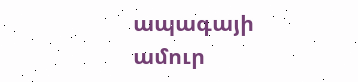ապագայի ամուր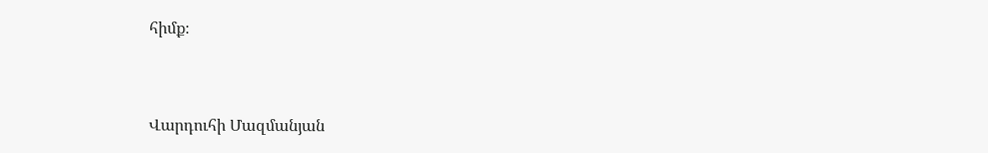հիմք։


Վարդուհի Մազմանյան